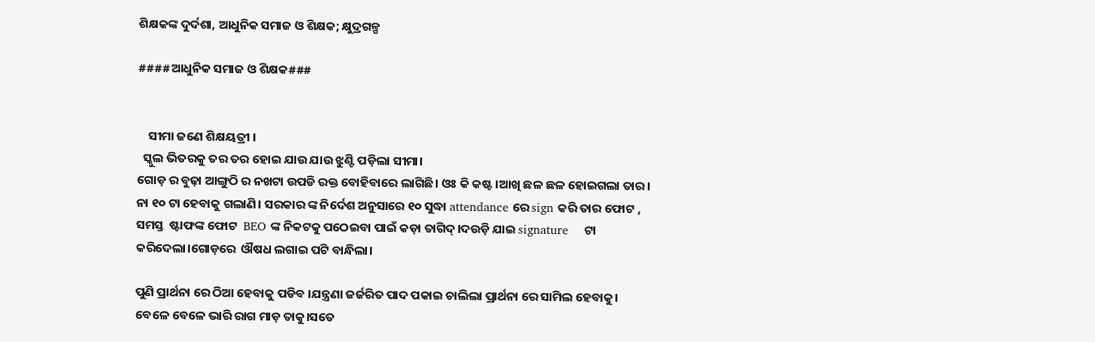ଶିକ୍ଷକଙ୍କ ଦୁର୍ଦଶା, ଆଧୁନିକ ସମାଜ ଓ ଶିକ୍ଷକ; କ୍ଷୁଦ୍ରଗଳ୍ପ

####ଆଧୁନିକ ସମାଜ ଓ ଶିକ୍ଷକ###


    ସୀମା ଜଣେ ଶିକ୍ଷୟତ୍ରୀ ।
  ସ୍କୁଲ ଭିତରକୁ ତର ତର ହୋଇ ଯାଉ ଯାଉ ଝୁଣ୍ଟି ପଡ଼ିଲା ସୀମା।
ଗୋଡ଼ ର ବୁଢ଼ା ଆଙ୍ଗୁଠି ର ନଖଟା ଉପଡି ରକ୍ତ ବୋହିବାରେ ଲାଗିଛି। ଓଃ କି କଷ୍ଟ।ଆଖି ଛଳ ଛଳ ହୋଇଗଲା ତାର।
ନା ୧୦ ଟା ହେବାକୁ ଗଲାଣି। ସରକାର ଙ୍କ ନିର୍ଦେଶ ଅନୁସାରେ ୧୦ ସୁଦ୍ଧା attendance ରେ sign କରି ତାର ଫୋଟ , ସମସ୍ତ  ଷ୍ଟାଫଙ୍କ ଫୋଟ  BEO ଙ୍କ ନିକଟକୁ ପଠେଇବା ପାଇଁ କଡ଼ା ତାଗିଦ୍।ଦଉଡ଼ି ଯାଇ signature    ଟା କରିଦେଲା।ଗୋଡ଼ରେ  ଔଷଧ ଲଗାଇ ପଟି ବାନ୍ଧିଲା।

ପୁଣି ପ୍ରାର୍ଥନା ରେ ଠିଆ ହେବାକୁ ପଡିବ ।ଯନ୍ତ୍ରଣା ଜର୍ଜରିତ ପାଦ ପକାଇ ଚାଲିଲା ପ୍ରାର୍ଥନା ରେ ସାମିଲ ହେବାକୁ।
ବେଳେ ବେଳେ ଭାରି ରାଗ ମାଡ଼ ତାକୁ।ସତେ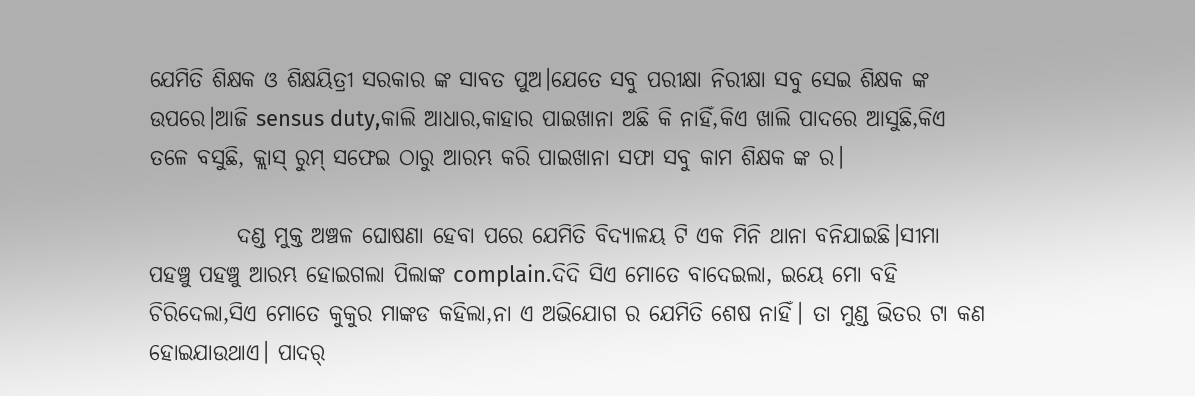ଯେମିତି ଶିକ୍ଷକ ଓ ଶିକ୍ଷୟିତ୍ରୀ ସରକାର ଙ୍କ ସାବତ ପୁଅ।ଯେତେ ସବୁ ପରୀକ୍ଷା ନିରୀକ୍ଷା ସବୁ ସେଇ ଶିକ୍ଷକ ଙ୍କ ଉପରେ।ଆଜି sensus duty,କାଲି ଆଧାର,କାହାର ପାଇଖାନା ଅଛି କି ନାହିଁ,କିଏ ଖାଲି ପାଦରେ ଆସୁଛି,କିଏ ତଳେ ବସୁଛି, କ୍ଲାସ୍ ରୁମ୍ ସଫେଇ ଠାରୁ ଆରମ୍ଭ କରି ପାଇଖାନା ସଫା ସବୁ କାମ ଶିକ୍ଷକ ଙ୍କ ର।

          ଦଣ୍ଡ ମୁକ୍ତ ଅଞ୍ଚଳ ଘୋଷଣା ହେବା ପରେ ଯେମିତି ବିଦ୍ୟାଳୟ ଟି ଏକ ମିନି ଥାନା ବନିଯାଇଛି।ସୀମା ପହଞ୍ଚୁ ପହଞ୍ଚୁ ଆରମ୍ଭ ହୋଇଗଲା ପିଲାଙ୍କ complain.ଦିଦି ସିଏ ମୋତେ ବାଦେଇଲା, ଇୟେ ମୋ ବହି ଚିରିଦେଲା,ସିଏ ମୋତେ କୁକୁର ମାଙ୍କଡ କହିଲା,ନା ଏ ଅଭିଯୋଗ ର ଯେମିତି ଶେଷ ନାହିଁ। ତା ମୁଣ୍ଡ ଭିତର ଟା କଣ ହୋଇଯାଉଥାଏ। ପାଦର୍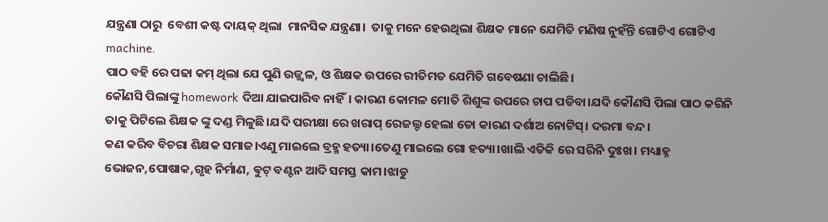ଯନ୍ତ୍ରଣା ଠାରୁ  ବେଶୀ କଷ୍ଟ ଦାୟକ୍ ଥିଲା  ମାନସିକ ଯନ୍ତ୍ରଣା।  ତାକୁ ମନେ ହେଉଥିଲା ଶିକ୍ଷକ ମାନେ ଯେମିତି ମଣିଷ ନୁହଁନ୍ତି ଗୋଟିଏ ଗୋଟିଏ machine.
ପାଠ ବହି ରେ ପଢା କମ୍ ଥିଲା ଯେ ପୁଣି ଉଜ୍ଜ୍ୱଳ, ଓ ଶିକ୍ଷକ ଉପରେ ରୀତିମତ ଯେମିତି ଗବେଷଣା ଚାଲିଛି।
କୌଣସି ପିଲାଙ୍କୁ homework ଦିଆ ଯାଇପାରିବ ନାହିଁ। କାରଣ କୋମଳ ମୋତି ଶିଶୁଙ୍କ ଉପରେ ଚାପ ପଡିବା।ଯଦି କୌଣସି ପିଲା ପାଠ କରିନି ତାକୁ ପିଟିଲେ ଶିକ୍ଷକ ଙ୍କୁ ଦଣ୍ଡ ମିଳୁଛି।ଯଦି ପରୀକ୍ଷା ରେ ଖରାପ୍ ରେଜଲ୍ଟ ହେଲା ତୋ କାରଣ ଦର୍ଶାଅ ନୋଟିସ୍। ଦରମା ବନ୍ଦ।
କଣ କରିବ ବିଚରା ଶିକ୍ଷକ ସମାଜ।ଏଣୁ ମାଇଲେ ବ୍ରହ୍ମ ହତ୍ୟା।ତେଣୁ ମାଇଲେ ଗୋ ହତ୍ୟା।ଖାଲି ଏତିକି ରେ ସରିନି ଦୁଃଖ। ମଧ୍ୟାହ୍ନ ଭୋଜନ,ପୋଷାକ,ଗୃହ ନିର୍ମାଣ, ଵୁଟ୍ ବଣ୍ଟନ ଆଦି ସମସ୍ତ କାମ।ଝାଡୁ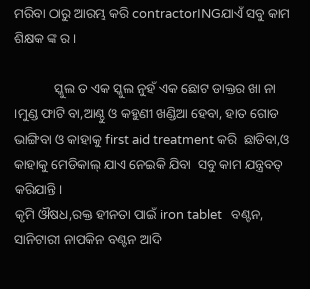ମରିବା ଠାରୁ ଆରମ୍ଭ କରି contractorINGଯାଏଁ ସବୁ କାମ  ଶିକ୍ଷକ ଙ୍କ ର।

            ସ୍କୁଲ ତ ଏକ ସ୍କୁଲ ନୁହଁ ଏକ ଛୋଟ ଡାକ୍ତର ଖା ନା   ।ମୁଣ୍ଡ ଫାଟି ବା,ଆଣ୍ଠୁ ଓ କହୁଣୀ ଖଣ୍ଡିଆ ହେବା, ହାତ ଗୋଡ ଭାଙ୍ଗିବା ଓ କାହାକୁ first aid treatment କରି  ଛାଡିବା,ଓ କାହାକୁ ମେଡିକାଲ୍ ଯାଏ ନେଇକି ଯିବା  ସବୁ କାମ ଯନ୍ତ୍ରବତ୍ କରିଯାନ୍ତି।
କୃମି ଔଷଧ,ରକ୍ତ ହୀନତା ପାଇଁ iron tablet   ବଣ୍ଟନ, ସାନିଟାରୀ ନାପକିନ ବଣ୍ଟନ ଆଦି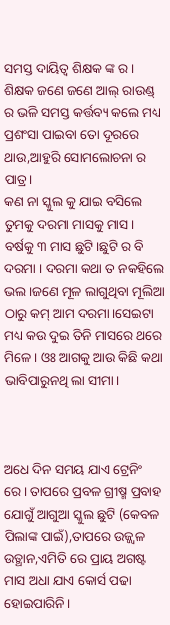ସମସ୍ତ ଦାୟିତ୍ବ ଶିକ୍ଷକ ଙ୍କ ର।
ଶିକ୍ଷକ ଜଣେ ଜଣେ ଆଲ୍ ରାଉଣ୍ଡ୍ ର ଭଳି ସମସ୍ତ କର୍ତ୍ତବ୍ୟ କଲେ ମଧ୍ୟ ପ୍ରଶଂସା ପାଇବା ତୋ ଦୂରରେ ଥାଉ,ଆହୁରି ସୋମଲୋଚନା ର ପାତ୍ର।
କଣ ନା ସ୍କୁଲ କୁ ଯାଇ ବସିଲେ ତୁମକୁ ଦରମା ମାସକୁ ମାସ। ବର୍ଷକୁ ୩ ମାସ ଛୁଟି।ଛୁଟି ର ବି ଦରମା । ଦରମା କଥା ତ ନକହିଲେ ଭଲ।ଜଣେ ମୂଳ ଲାଗୁଥିବା ମୂଲିଆ ଠାରୁ କମ୍ ଆମ ଦରମା।ସେଇଟା ମଧ୍ୟ କଉ ଦୁଇ ତିନି ମାସରେ ଥରେ ମିଳେ। ଓଃ ଆଗକୁ ଆଉ କିଛି କଥା ଭାବିପାରୁନଥି ଲା ସୀମା।



ଅଧେ ଦିନ ସମୟ ଯାଏ ଟ୍ରେନିଂ ରେ। ତାପରେ ପ୍ରବଳ ଗ୍ରୀଷ୍ମ ପ୍ରବାହ ଯୋଗୁଁ ଆଗୁଆ ସ୍କୁଲ ଛୁଟି (କେବଳ ପିଲାଙ୍କ ପାଇଁ),ତାପରେ ଉଜ୍ଜ୍ୱଳ ଉତ୍ଥାନ,ଏମିତି ରେ ପ୍ରାୟ ଅଗଷ୍ଟ ମାସ ଅଧା ଯାଏ କୋର୍ସ ପଢା ହୋଇପାରିନି।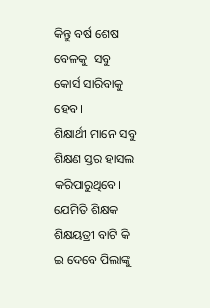କିନ୍ତୁ ବର୍ଷ ଶେଷ ବେଳକୁ  ସବୁ କୋର୍ସ ସାରିବାକୁ ହେବ।
ଶିକ୍ଷାର୍ଥୀ ମାନେ ସବୁ ଶିକ୍ଷଣ ସ୍ତର ହାସଲ କରିପାରୁଥିବେ। ଯେମିତି ଶିକ୍ଷକ ଶିକ୍ଷୟତ୍ରୀ ବାଟି କି ଇ ଦେବେ ପିଲାଙ୍କୁ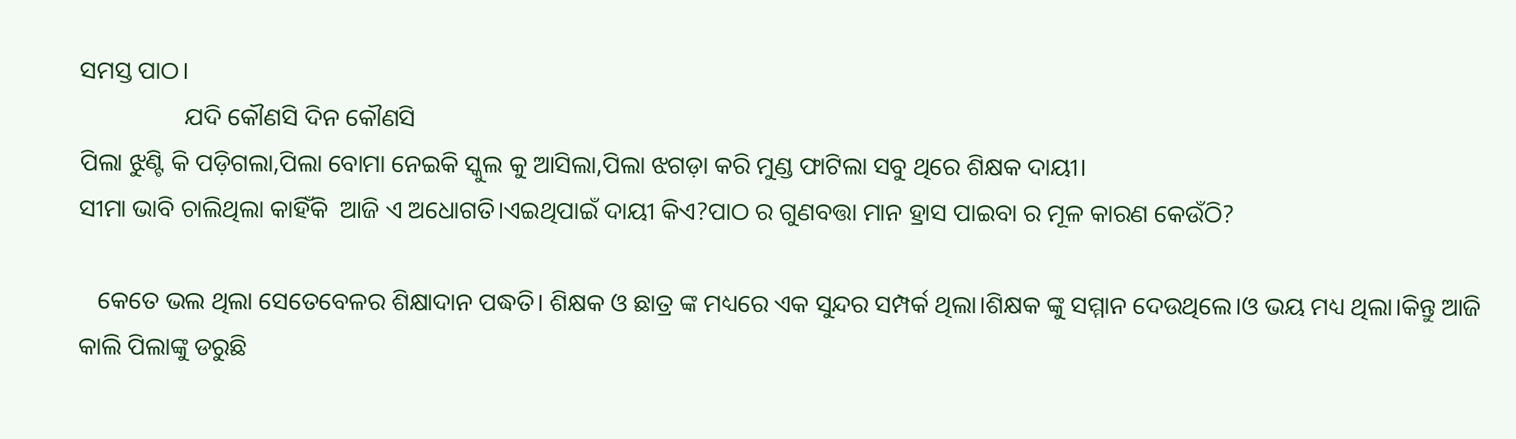ସମସ୍ତ ପାଠ।
                 ଯଦି କୌଣସି ଦିନ କୌଣସି
ପିଲା ଝୁଣ୍ଟି କି ପଡ଼ିଗଲା,ପିଲା ବୋମା ନେଇକି ସ୍କୁଲ କୁ ଆସିଲା,ପିଲା ଝଗଡ଼ା କରି ମୁଣ୍ଡ ଫାଟିଲା ସବୁ ଥିରେ ଶିକ୍ଷକ ଦାୟୀ।
ସୀମା ଭାବି ଚାଲିଥିଲା କାହିଁକି  ଆଜି ଏ ଅଧୋଗତି।ଏଇଥିପାଇଁ ଦାୟୀ କିଏ?ପାଠ ର ଗୁଣବତ୍ତା ମାନ ହ୍ରାସ ପାଇବା ର ମୂଳ କାରଣ କେଉଁଠି?

   କେତେ ଭଲ ଥିଲା ସେତେବେଳର ଶିକ୍ଷାଦାନ ପଦ୍ଧତି। ଶିକ୍ଷକ ଓ ଛାତ୍ର ଙ୍କ ମଧ୍ୟରେ ଏକ ସୁନ୍ଦର ସମ୍ପର୍କ ଥିଲା।ଶିକ୍ଷକ ଙ୍କୁ ସମ୍ମାନ ଦେଉଥିଲେ।ଓ ଭୟ ମଧ୍ୟ ଥିଲା।କିନ୍ତୁ ଆଜି କାଲି ପିଲାଙ୍କୁ ଡରୁଛି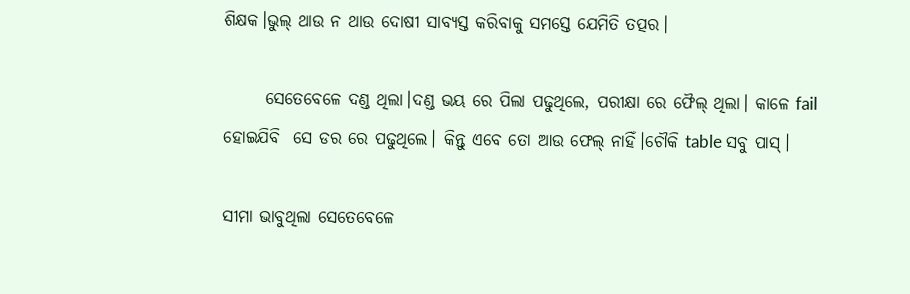ଶିକ୍ଷକ।ଭୁଲ୍ ଥାଉ ନ ଥାଉ ଦୋଷୀ ସାବ୍ୟସ୍ତ କରିବାକୁ ସମସ୍ତେ ଯେମିତି ତତ୍ପର।

      ସେତେବେଳେ ଦଣ୍ଡ ଥିଲା।ଦଣ୍ଡ ଭୟ ରେ ପିଲା ପଢୁଥିଲେ, ପରୀକ୍ଷା ରେ ଫୈଲ୍ ଥିଲା। କାଳେ fail ହୋଇଯିବି  ସେ ଡର ରେ ପଢୁଥିଲେ। କିନ୍ତୁ ଏବେ ତୋ ଆଉ ଫେଲ୍ ନାହିଁ।ଚୌକି table ସବୁ ପାସ୍।

ସୀମା ଭାବୁଥିଲା ସେତେବେଳେ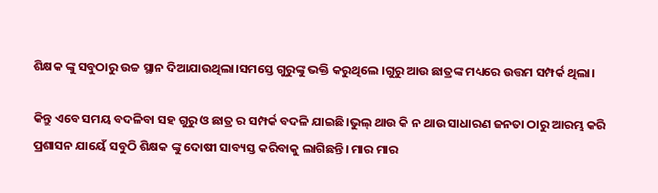ଶିକ୍ଷକ ଙ୍କୁ ସବୁଠାରୁ ଉଚ୍ଚ ସ୍ଥାନ ଦିଆଯାଉଥିଲା।ସମସ୍ତେ ଗୁରୁଙ୍କୁ ଭକ୍ତି କରୁଥିଲେ ।ଗୁରୁ ଆଉ ଛାତ୍ରଙ୍କ ମଧ୍ୟରେ ଉତ୍ତମ ସମ୍ପର୍କ ଥିଲା।

କିନ୍ତୁ ଏବେ ସମୟ ବଦଳିବା ସହ ଗୁରୁ ଓ ଛାତ୍ର ର ସମ୍ପର୍କ ବଦଳି ଯାଇଛି।ଭୁଲ୍ ଥାଉ କି ନ ଥାଉ ସାଧାରଣ ଜନତା ଠାରୁ ଆରମ୍ଭ କରି ପ୍ରଶାସନ ଯାୟେଁ ସବୁଠି ଶିକ୍ଷକ ଙ୍କୁ ଦୋଷୀ ସାବ୍ୟସ୍ତ କରିବାକୁ ଲାଗିଛନ୍ତି। ମାର ମାର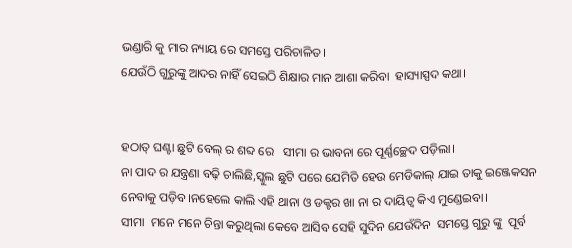ଭଣ୍ଡାରି କୁ ମାର ନ୍ୟାୟ ରେ ସମସ୍ତେ ପରିଚାଳିତ।
ଯେଉଁଠି ଗୁରୁଙ୍କୁ ଆଦର ନାହିଁ ସେଇଠି ଶିକ୍ଷାର ମାନ ଆଶା କରିବା  ହାସ୍ୟାସ୍ପଦ କଥା।


ହଠାତ୍ ଘଣ୍ଟା ଛୁଟି ବେଲ୍ ର ଶବ୍ଦ ରେ   ସୀମା ର ଭାବନା ରେ ପୂର୍ଣ୍ଣଚ୍ଛେଦ ପଡ଼ିଲା।
ନା ପାଦ ର ଯନ୍ତ୍ରଣା ବଢ଼ି ଚାଲିଛି,ସ୍କୁଲ ଛୁଟି ପରେ ଯେମିତି ହେଉ ମେଡିକାଲ୍ ଯାଇ ତାକୁ ଇଞ୍ଜେକସନ ନେବାକୁ ପଡ଼ିବ।ନହେଲେ କାଲି ଏହି ଥାନା ଓ ଡକ୍ଟର ଖା ନା ର ଦାୟିତ୍ବ କିଏ ମୁଣ୍ଡେଇବା।
ସୀମା  ମନେ ମନେ ଚିନ୍ତା କରୁଥିଲା କେବେ ଆସିବ ସେହି ସୁଦିନ ଯେଉଁଦିନ  ସମସ୍ତେ ଗୁରୁ ଙ୍କୁ  ପୂର୍ବ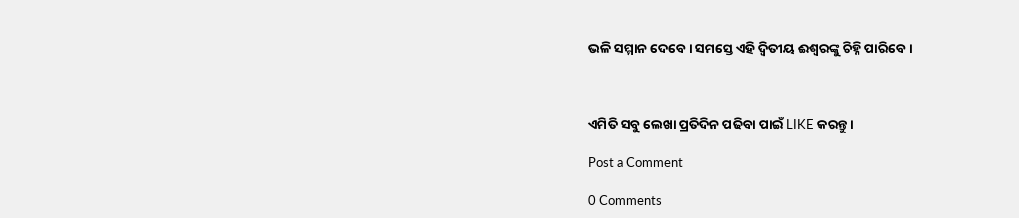ଭଳି ସମ୍ମାନ ଦେବେ। ସମସ୍ତେ ଏହି ଦ୍ଵିତୀୟ ଈଶ୍ୱରଙ୍କୁ ଚିହ୍ନି ପାରିବେ।



ଏମିତି ସବୁ ଲେଖା ପ୍ରତିଦିନ ପଢିବା ପାଇଁ LIKE କରନ୍ତୁ।

Post a Comment

0 Comments